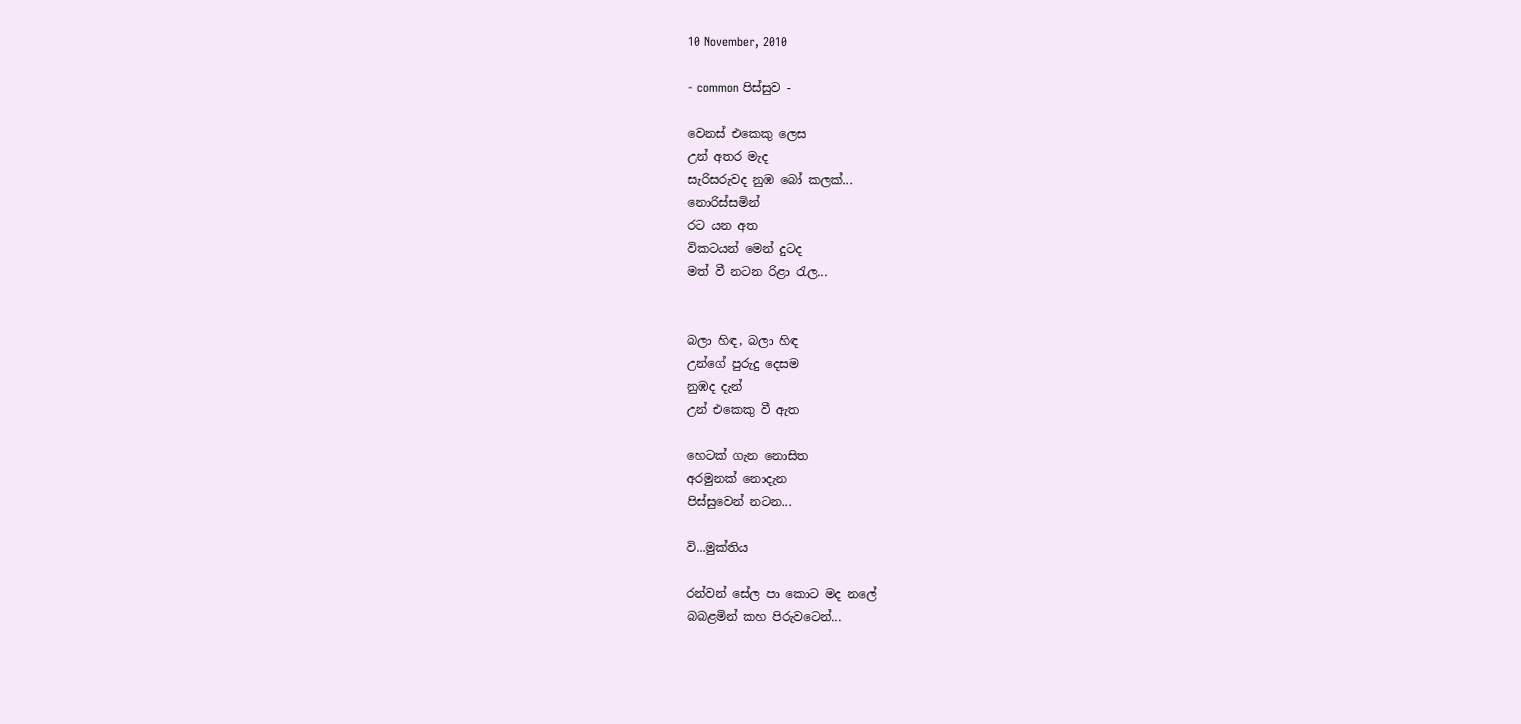10 November, 2010

- common පිස්සුව -

වෙනස් එකෙකු ලෙස
උන් අතර මැද
සැරිසරුවද නුඹ බෝ කලක්...
නොරිස්සමින්
රට යන අත
විකටයන් මෙන් දුටද
මත් වී නටන රිළා රැල...


බලා හිඳ, බලා හිඳ
උන්ගේ පුරුදු දෙසම
නුඹද දැන්
උන් එකෙකු වී ඇත

හෙටක් ගැන නොසිත
අරමුනක් නොදැන
පිස්සුවෙන් නටන...

වි...මුක්තිය

රන්වන් සේල පා කොට මද නලේ
බබළමින් කහ පිරුවටෙන්...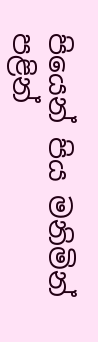පියෙන් පිය මනිමින්
පළින්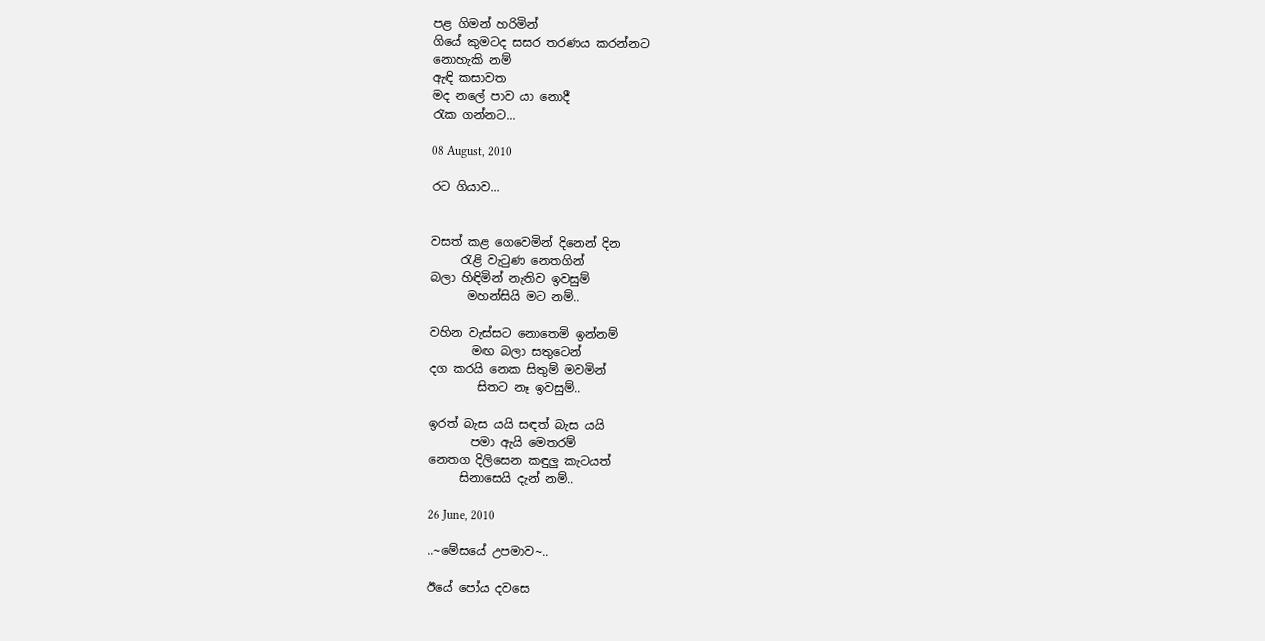පළ ගිමන් හරිමින්
ගියේ කුමටද සසර තරණය කරන්නට
නොහැකි නම්
ඇඳි කසාවත
මද නලේ පාව යා නොදී
රැක ගන්නට...

08 August, 2010

රට ගියාව...


වසත් කළ ගෙවෙමින් දිනෙන් දින
     රැළි වැටුණ නෙතගින්
බලා හිඳිමින් නැතිව ඉවසුම්
      මහන්සියි මට නම්..

වහින වැස්සට නොතෙමි ඉන්නම්
       මඟ බලා සතුටෙන්
දග කරයි නෙක සිතුම් මවමින්
        සිතට නෑ ඉවසුම්..

ඉරත් බැස යයි සඳත් බැස යයි
       පමා ඇයි මෙතරම්
නෙතග දිලිසෙන කඳුලු කැටයත්
     සිනාසෙයි දැන් නම්..

26 June, 2010

..~මේසයේ උපමාව~..

ඊයේ පෝය දවසෙ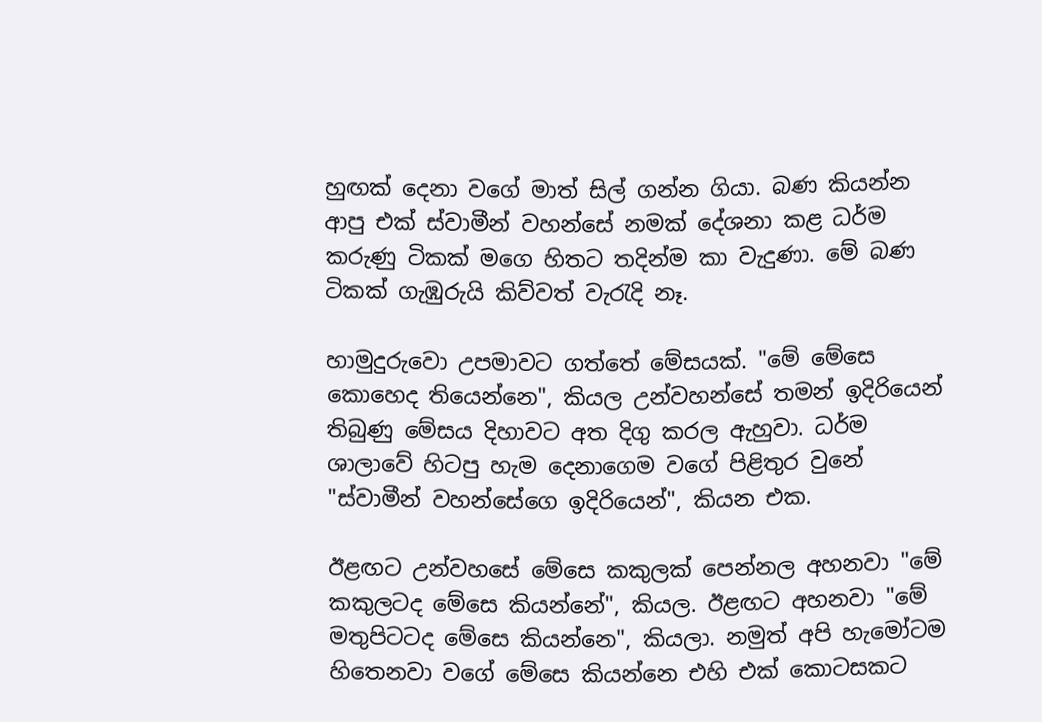හුඟක් දෙනා වගේ මාත් සිල් ගන්න ගියා. බණ කියන්න ආපු එක් ස්වාමීන් වහන්සේ නමක් දේශනා කළ ධර්ම කරුණු ටිකක් මගෙ හිතට තදින්ම කා වැදුණා. මේ බණ ටිකක් ගැඹුරුයි කිව්වත් වැරැදි නෑ.

හාමුදුරුවො උපමාවට ගත්තේ මේසයක්. "මේ මේසෙ කොහෙද තියෙන්නෙ", කියල උන්වහන්සේ තමන් ඉදිරියෙන් තිබුණු මේසය දිහාවට අත දිගු කරල ඇහුවා. ධර්ම ශාලාවේ හිටපු හැම දෙනාගෙම වගේ පිළිතුර වුනේ "ස්වාමීන් වහන්සේගෙ ඉදිරියෙන්", කියන එක.

ඊළඟට උන්වහසේ මේසෙ කකුලක් පෙන්නල අහනවා "මේ කකුලටද මේසෙ කියන්නේ", කියල. ඊළඟට අහනවා "මේ මතුපිටටද මේසෙ කියන්නෙ", කියලා. නමුත් අපි හැමෝටම හිතෙනවා වගේ මේසෙ කියන්නෙ එහි එක් කොටසකට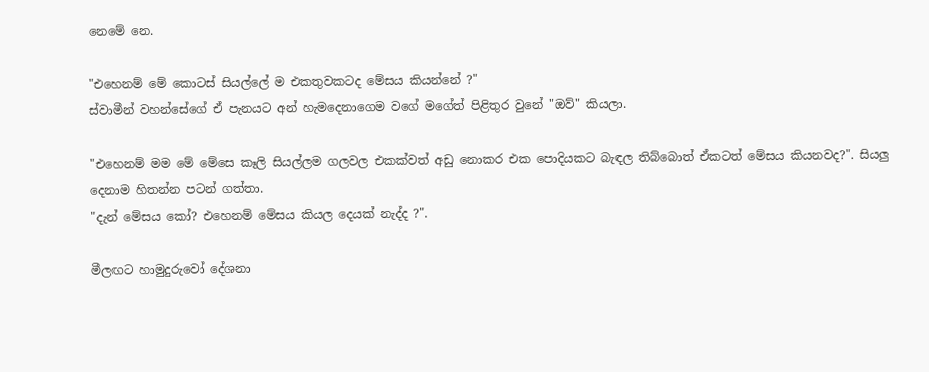නෙමේ නෙ.

"එහෙනම් මේ කොටස් සියල්ලේ ම එකතුවකටද මේසය කියන්නේ ?"
ස්වාමීන් වහන්සේගේ ඒ පැනයට අන් හැමදෙනාගෙම වගේ මගේත් පිළිතුර වුනේ "ඔව්" කියලා.

"එහෙනම් මම මේ මේසෙ කෑලි සියල්ලම ගලවල එකක්වත් අඩු නොකර එක පොදියකට බැඳල තිබ්බොත් ඒකටත් මේසය කියනවද?". සියලු දෙනාම හිතන්න පටන් ගත්තා.
"දැන් මේසය කෝ? එහෙනම් මේසය කියල දෙයක් නැද්ද ?".

මීලඟට හාමුදුරුවෝ දේශනා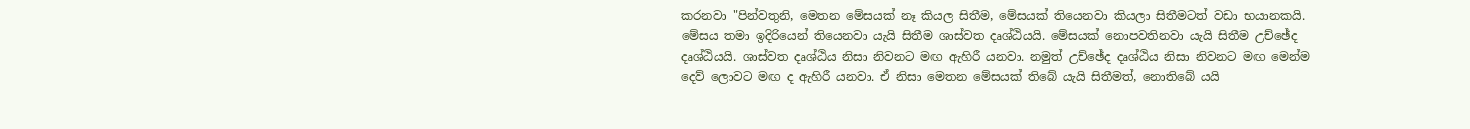කරනවා "පින්වතුනි, මෙතන මේසයක් නෑ කියල සිතීම, මේසයක් තියෙනවා කියලා සිතීමටත් වඩා භයානකයි. මේසය තමා ඉදිරියෙන් තියෙනවා යැයි සිතීම ශාස්වත දෘශ්ඨියයි. මේසයක් නොපවතිනවා යැයි සිතීම උච්ඡේද දෘශ්ඨියයි. ශාස්වත දෘශ්ඨිය නිසා නිවනට මඟ ඇහිරී යනවා. නමුත් උච්ඡේද දෘශ්ඨිය නිසා නිවනට මඟ මෙන්ම දෙව් ලොවට මඟ ද ඇහිරී යනවා. ඒ නිසා මෙතන මේසයක් තිබේ යැයි සිතීමත්, නොතිබේ යයි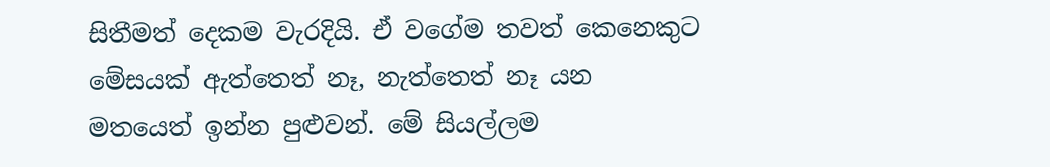සිතීමත් දෙකම වැරදියි. ඒ වගේම තවත් කෙනෙකුට මේසයක් ඇත්තෙත් නෑ, නැත්තෙත් නෑ යන මතයෙත් ඉන්න පුළුවන්. මේ සියල්ලම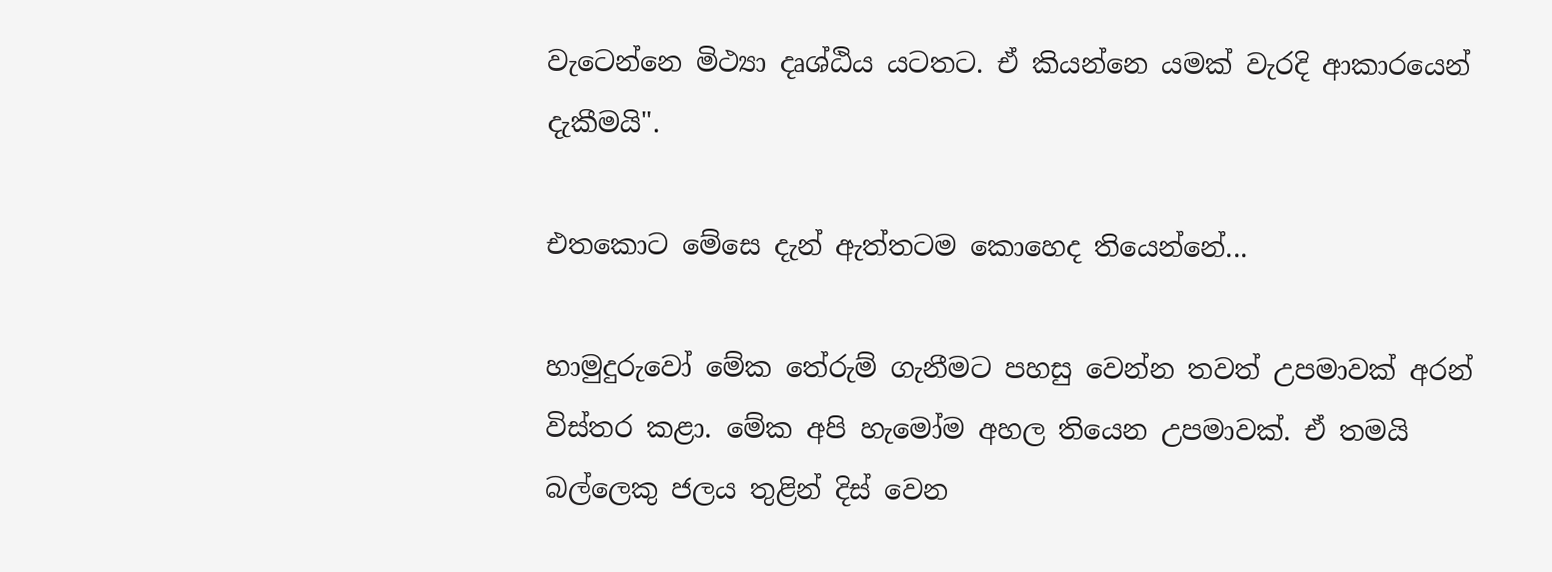වැටෙන්නෙ මිථ්‍යා දෘශ්ඨිය යටතට. ඒ කියන්නෙ යමක් වැරදි ආකාරයෙන් දැකීමයි".

එතකොට මේසෙ දැන් ඇත්තටම කොහෙද තියෙන්නේ...

හාමුදුරුවෝ මේක තේරුම් ගැනීමට පහසු වෙන්න තවත් උපමාවක් අරන් විස්තර කළා. මේක අපි හැමෝම අහල තියෙන උපමාවක්. ඒ තමයි බල්ලෙකු ජලය තුළින් දිස් වෙන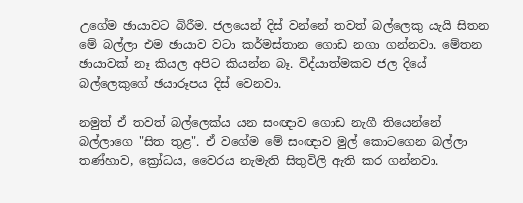උගේම ඡායාවට බිරීම. ජලයෙන් දිස් වන්නේ තවත් බල්ලෙකු යැයි සිතන මේ බල්ලා එම ඡායාව වටා කර්මස්තාන ගොඩ නගා ගන්නවා. මේතන ඡායාවක් නෑ කියල අපිට කියන්න බෑ. විද්යාත්මකව ජල දියේ බල්ලෙකුගේ ඡයාරූපය දිස් වෙනවා.

නමුත් ඒ තවත් බල්ලෙක්ය යන සංඥාව ගොඩ නැගී තියෙන්නේ බල්ලාගෙ "සිත තුළ". ඒ වගේම මේ සංඥාව මුල් කොටගෙන බල්ලා තණ්හාව, ක්‍රෝධය, වෛරය නැමැති සිතුවිලි ඇති කර ගන්නවා.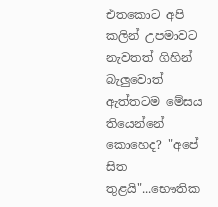එතකොට අපි කලින් උපමාවට නැවතත් ගිහින් බැලුවොත් ඇත්තටම මේසය තියෙන්නේ කොහෙද? "අපේ සිත තුළයි"...භෞතික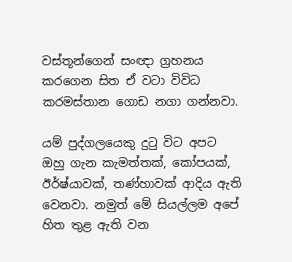වස්තූන්ගෙන් සංඥා ග්‍රහනය කරගෙන සිත ඒ වටා විවිධ කරමස්තාන ගොඩ නගා ගන්නවා.

යම් පුද්ගලයෙකු දුටු විට අපට ඔහු ගැන කැමත්තක්, කෝපයක්, ඊර්ෂ්යාවක්, තණ්හාවක් ආදිය ඇති වෙනවා. නමුත් මේ සියල්ලම අපේ හිත තුළ ඇති වන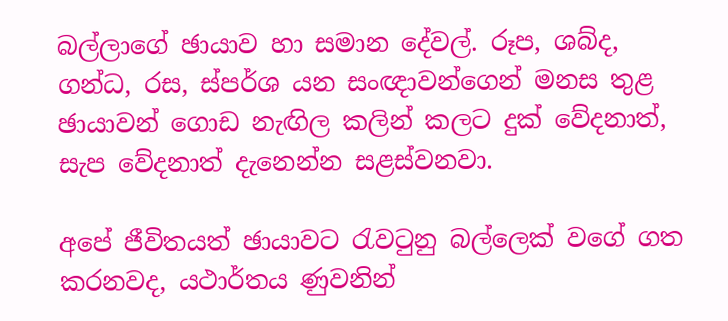බල්ලාගේ ඡායාව හා සමාන දේවල්. රූප, ශබ්ද, ගන්ධ, රස, ස්පර්ශ යන සංඥාවන්ගෙන් මනස තුළ ඡායාවන් ගොඩ නැඟිල කලින් කලට දුක් වේදනාත්, සැප වේදනාත් දැනෙන්න සළස්වනවා.

අපේ ජීවිතයත් ඡායාවට රැවටුනු බල්ලෙක් වගේ ගත කරනවද, යථාර්තය ණුවනින්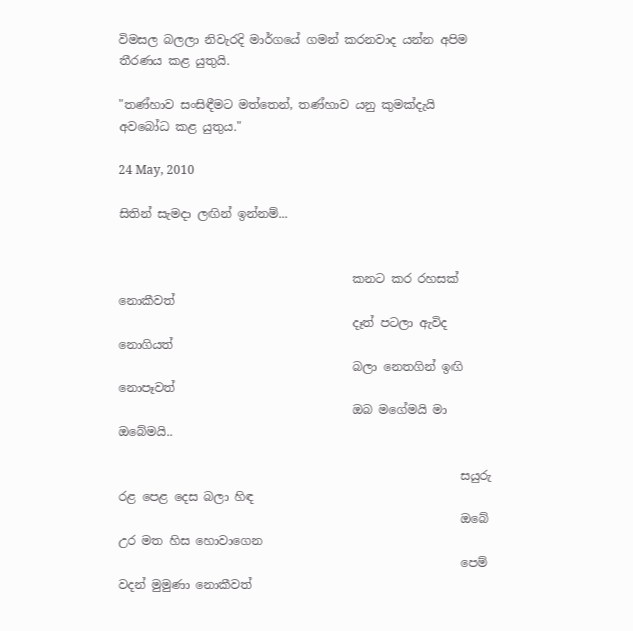විමසල බලලා නිවැරදි මාර්ගයේ ගමන් කරනවාද යන්න අපිම තීරණය කළ යුතුයි.

"තණ්හාව සංසිඳීමට මත්තෙන්, තණ්හාව යනු කුමක්දැයි අවබෝධ කළ යුතුය."

24 May, 2010

සිතින් සැමදා ලඟින් ඉන්නම්...


                                       කනට කර රහසක් නොකීවත්
                                       දෑත් පටලා ඇවිද නොගියත්
                                       බලා නෙතගින් ඉඟි නොපෑවත්
                                       ඔබ මගේමයි මා ඔබේමයි..

                                                         සයුරු රළ පෙළ දෙස බලා හිඳ
                                                         ඔබේ උර මත හිස හොවාගෙන
                                                         පෙම් වදන් මුමුණා නොකීවත්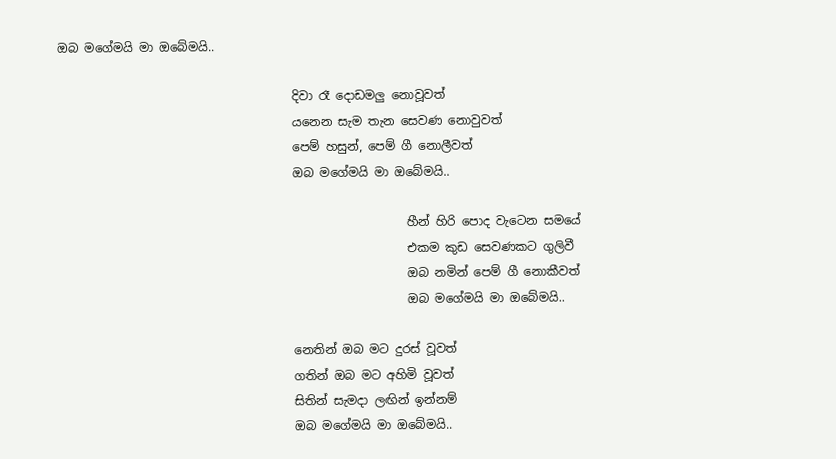ඔබ මගේමයි මා ඔබේමයි..

                                       දිවා රෑ දොඩමලු නොවූවත්
                                       යනෙන සැම තැන සෙවණ නොවුවත්
                                       පෙම් හසුන්, පෙම් ගී නොලීවත්
                                       ඔබ මගේමයි මා ඔබේමයි..

                                                          හීන් හිරි පොද වැටෙන සමයේ
                                                          එකම කුඩ සෙවණකට ගුලිවී
                                                          ඔබ නමින් පෙම් ගී නොකීවත්
                                                          ඔබ මගේමයි මා ඔබේමයි..

                                       නෙතින් ඔබ මට දුරස් වූවත්
                                       ගතින් ඔබ මට අහිමි වූවත්
                                       සිතින් සැමදා ලඟින් ඉන්නම්
                                       ඔබ මගේමයි මා ඔබේමයි..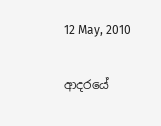12 May, 2010

ආදරයේ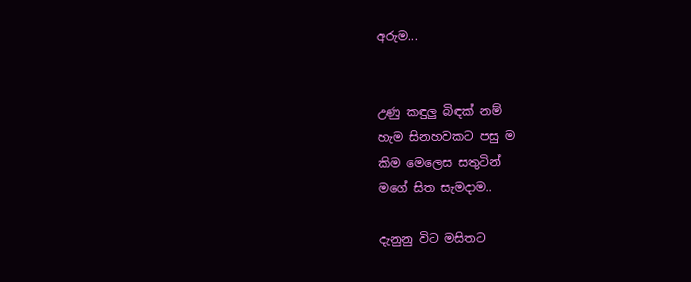අරුම...


උණු කඳුලු බිඳක් නම්
හැම සිනහවකට පසු ම
කිම මෙලෙස සතුටින්
මගේ සිත සැමදාම..

දැනුනු විට මසිතට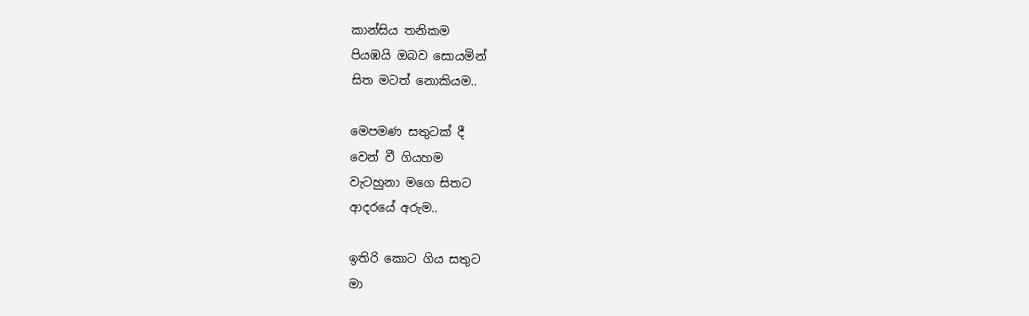කාන්සිය තනිකම
පියඹයි ඔබව සොයමින්
සිත මටත් නොකියම..

මෙපමණ සතුටක් දී
වෙන් වී ගියහම
වැටහුනා මගෙ සිතට
ආදරයේ අරුම..

ඉතිරි කොට ගිය සතුට
මා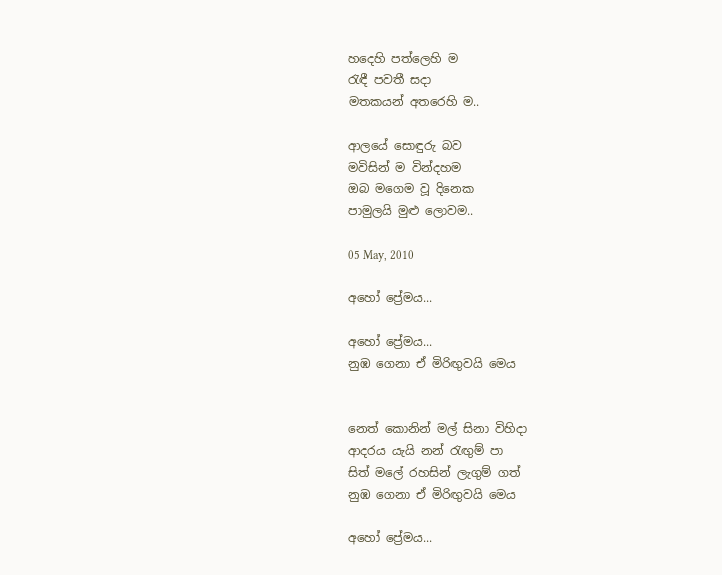හදෙහි පත්ලෙහි ම
රැඳී පවතී සදා
මතකයන් අතරෙහි ම..

ආලයේ සොඳුරු බව
මවිසින් ම වින්දහම
ඔබ මගෙම වූ දිනෙක
පාමුලයි මුළු ලොවම..

05 May, 2010

අහෝ ප්‍රේමය...

අහෝ ප්‍රේමය...
නුඹ ගෙනා ඒ මිරිඟුවයි මෙය


නෙත් කොනින් මල් සිනා විහිදා
ආදරය යැයි නන් රැඟුම් පා
සිත් මලේ රහසින් ලැගුම් ගත්
නුඹ ගෙනා ඒ මිරිඟුවයි මෙය

අහෝ ප්‍රේමය...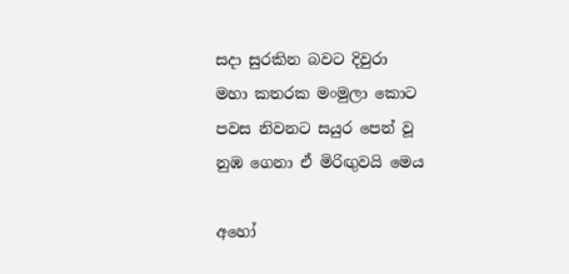සදා සුරකින බවට දිවුරා
මහා කතරක මංමුලා කොට
පවස නිවනට සයුර පෙන් වූ
නුඹ ගෙනා ඒ මිරිඟුවයි මෙය

අහෝ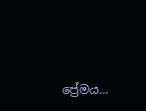ප්‍රේමය...